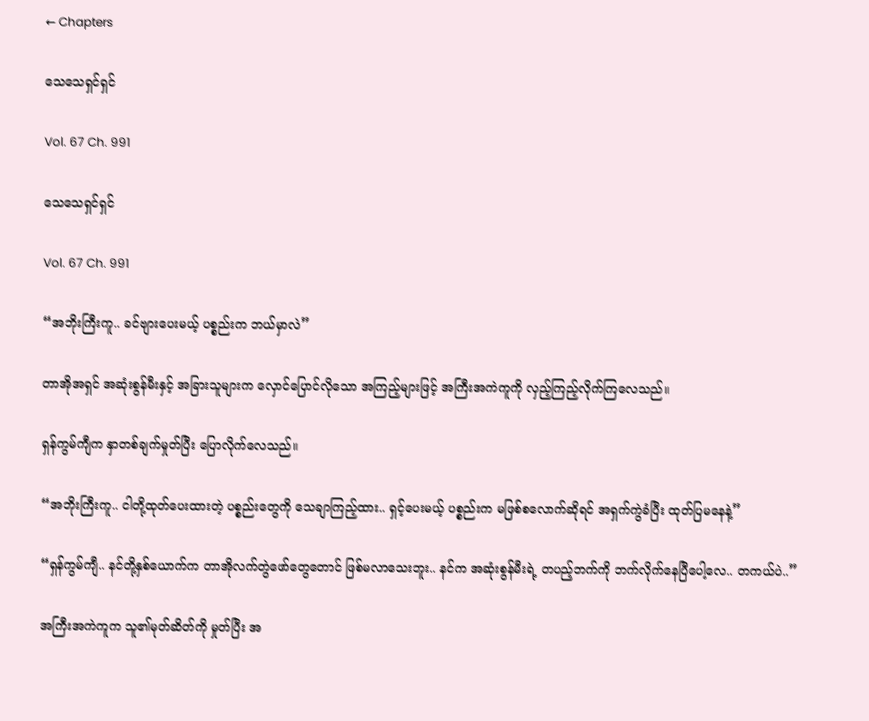← Chapters

သေသေရှင်ရှင်

Vol. 67 Ch. 991

သေသေရှင်ရှင်

Vol. 67 Ch. 991

“အဘိုးကြီးကူ.. ခင်ဗျားပေးမယ့် ပစ္စည်းက ဘယ်မှာလဲ”

တာအိုအရှင် အဆုံးစွန်မီးနှင့် အခြားသူများက လှောင်ပြောင်လိုသော အကြည့်များဖြင့် အကြီးအကဲကူကို လှည့်ကြည့်လိုက်ကြလေသည်။

ရှန်ကွမ်ကျီက နှာတစ်ချက်မှုတ်ပြီး ပြောလိုက်လေသည်။

“အဘိုးကြီးကူ.. ငါတို့ထုတ်ပေးထားတဲ့ ပစ္စည်းတွေကို သေချာကြည့်ထား.. ရှင့်ပေးမယ့် ပစ္စည်းက မဖြစ်စလောက်ဆိုရင် အရှက်ကွဲခံပြီး ထုတ်ပြမနေနဲ့”

“ရှန်ကွမ်ကျီ.. နင်တို့နှစ်ယောက်က တာအိုလက်တွဲဖော်တွေတောင် ဖြစ်မလာသေးဘူး.. နင်က အဆုံးစွန်မီးရဲ့ တပည့်ဘက်ကို ဘက်လိုက်နေပြီပေါ့လေ.. တကယ်ပဲ..”

အကြီးအကဲကူက သူ၏မုတ်ဆိတ်ကို မှုတ်ပြီး အ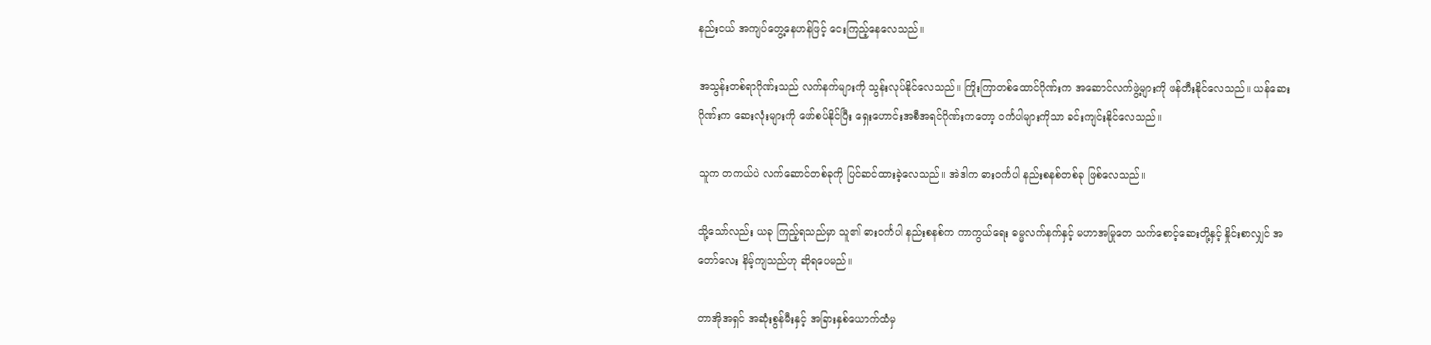နည်းငယ် အကျပ်တွေ့နေဟန်ဖြင့် ငေးကြည့်နေလေသည်။

အသွန်းတစ်ရာဂိုဏ်းသည် လက်နက်များကို သွန်းလုပ်နိုင်လေသည်။ ကြိုးကြာတစ်ထောင်ဂိုဏ်းက အဆောင်လက်ဖွဲ့များကို ဖန်တီးနိုင်လေသည်။ ယန်ဆေးဂိုဏ်းက ဆေးလုံးများကို ဖော်စပ်နိုင်ပြီး ရှေးဟောင်းအစီအရင်ဂိုဏ်းကတော့ ဝင်္ကပါများကိုသာ ခင်းကျင်းနိုင်လေသည်။

သူက တကယ်ပဲ လက်ဆောင်တစ်ခုကို ပြင်ဆင်ထားခဲ့လေသည်။ အဲဒါက ဓားဝင်္ကပါ နည်းစနစ်တစ်ခု ဖြစ်လေသည်။

သို့သော်လည်း ယခု ကြည့်ရသည်မှာ သူ၏ ဓားဝင်္ကပါ နည်းစနစ်က ကာကွယ်ရေး ဓမ္မလက်နက်နှင့် မဟာအမြုတေ သက်စောင့်ဆေးတို့နှင့် နှိုင်းစာလျှင် အတော်လေး နိမ့်ကျသည်ဟု ဆိုရပေမည်။

တာအိုအရှင် အဆုံးစွန်မီးနှင့် အခြားနှစ်ယောက်ထံမှ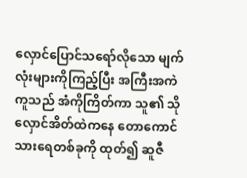လှောင်ပြောင်သရော်လိုသော မျက်လုံးများကိုကြည့်ပြီး အကြီးအကဲကူသည် အံကိုကြိတ်ကာ သူ၏ သိုလှောင်အိတ်ထဲကနေ တောကောင်သားရေတစ်ခုကို ထုတ်၍ ဆူဇီ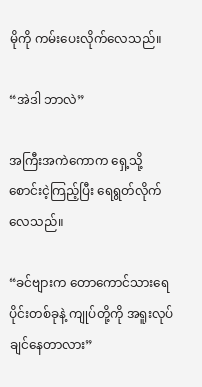မိုကို ကမ်းပေးလိုက်လေသည်။

“အဲဒါ ဘာလဲ”

အကြီးအကဲကောက ရှေ့သို့ စောင်းငဲ့ကြည့်ပြီး ရေရွတ်လိုက်လေသည်။

“ခင်ဗျားက တောကောင်သားရေပိုင်းတစ်ခုနဲ့ ကျုပ်တို့ကို အရူးလုပ်ချင်နေတာလား”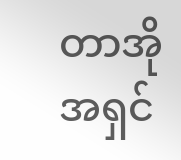တာအိုအရှင်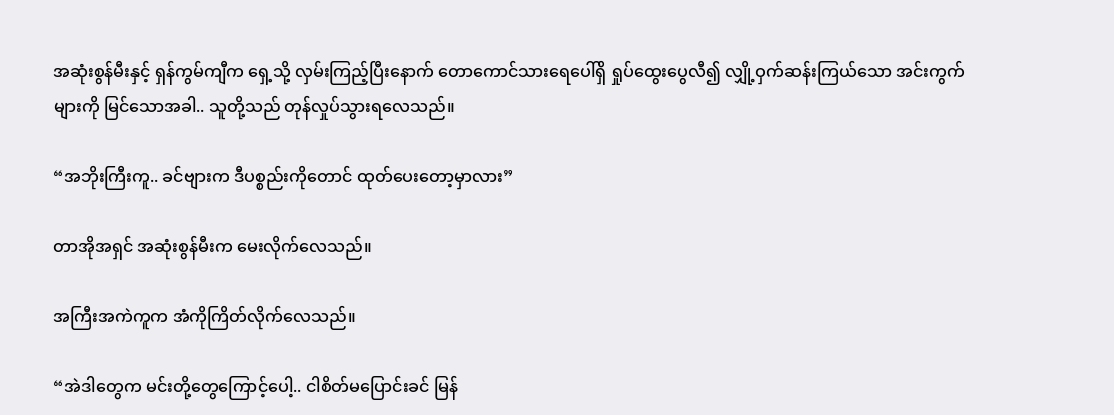အဆုံးစွန်မီးနှင့် ရှန်ကွမ်ကျီက ရှေ့သို့ လှမ်းကြည့်ပြီးနောက် တောကောင်သားရေပေါ်ရှိ ရှုပ်ထွေးပွေလီ၍ လျှို့ဝှက်ဆန်းကြယ်သော အင်းကွက်များကို မြင်သောအခါ.. သူတို့သည် တုန်လှုပ်သွားရလေသည်။

“အဘိုးကြီးကူ.. ခင်ဗျားက ဒီပစ္စည်းကိုတောင် ထုတ်ပေးတော့မှာလား”

တာအိုအရှင် အဆုံးစွန်မီးက မေးလိုက်လေသည်။

အကြီးအကဲကူက အံကိုကြိတ်လိုက်လေသည်။

“အဲဒါတွေက မင်းတို့တွေကြောင့်ပေါ့.. ငါစိတ်မပြောင်းခင် မြန်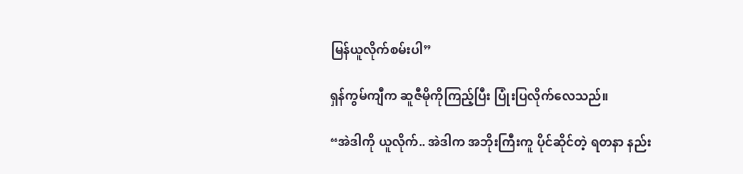မြန်ယူလိုက်စမ်းပါ”

ရှန်ကွမ်ကျီက ဆူဇီမိုကိုကြည့်ပြီး ပြုံးပြလိုက်လေသည်။

“အဲဒါကို ယူလိုက်.. အဲဒါက အဘိုးကြီးကူ ပိုင်ဆိုင်တဲ့ ရတနာ နည်း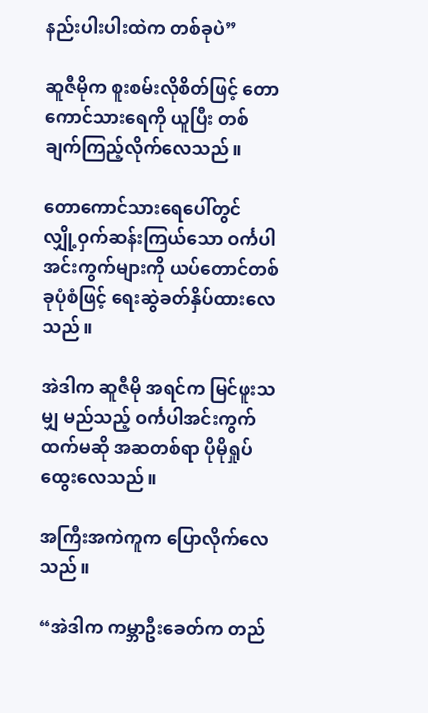နည်းပါးပါးထဲက တစ်ခုပဲ”

ဆူဇီမိုက စူးစမ်းလိုစိတ်ဖြင့် တောကောင်သားရေကို ယူပြီး တစ်ချက်ကြည့်လိုက်လေသည်။

တောကောင်သားရေပေါ်တွင် လျှို့ဝှက်ဆန်းကြယ်သော ဝင်္ကပါအင်းကွက်များကို ယပ်တောင်တစ်ခုပုံစံဖြင့် ရေးဆွဲခတ်နှိပ်ထားလေသည်။

အဲဒါက ဆူဇီမို အရင်က မြင်ဖူးသမျှ မည်သည့် ဝင်္ကပါအင်းကွက်ထက်မဆို အဆတစ်ရာ ပိုမိုရှုပ်ထွေးလေသည်။

အကြီးအကဲကူက ပြောလိုက်လေသည်။

“အဲဒါက ကမ္ဘာဦးခေတ်က တည်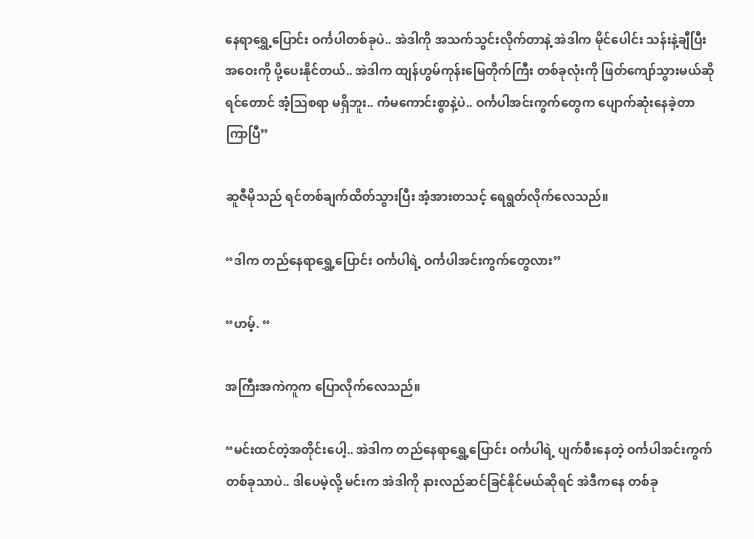နေရာရွှေ့ပြောင်း ဝင်္ကပါတစ်ခုပဲ.. အဲဒါကို အသက်သွင်းလိုက်တာနဲ့ အဲဒါက မိုင်ပေါင်း သန်းနဲ့ချီပြီး အဝေးကို ပို့ပေးနိုင်တယ်.. အဲဒါက ထျန်ဟွမ်ကုန်းမြေတိုက်ကြီး တစ်ခုလုံးကို ဖြတ်ကျော်သွားမယ်ဆိုရင်တောင် အံ့ဩစရာ မရှိဘူး.. ကံမကောင်းစွာနဲ့ပဲ.. ဝင်္ကပါအင်းကွက်တွေက ပျောက်ဆုံးနေခဲ့တာ ကြာပြီ”

ဆူဇီမိုသည် ရင်တစ်ချက်ထိတ်သွားပြီး အံ့အားတသင့် ရေရွတ်လိုက်လေသည်။

“ဒါက တည်နေရာရွှေ့ပြောင်း ဝင်္ကပါရဲ့ ဝင်္ကပါအင်းကွက်တွေလား”

“ဟမ့်. “

အကြီးအကဲကူက ပြောလိုက်လေသည်။

“မင်းထင်တဲ့အတိုင်းပေါ့.. အဲဒါက တည်နေရာရွှေ့ပြောင်း ဝင်္ကပါရဲ့ ပျက်စီးနေတဲ့ ဝင်္ကပါအင်းကွက်တစ်ခုသာပဲ.. ဒါပေမဲ့လို့ မင်းက အဲဒါကို နားလည်ဆင်ခြင်နိုင်မယ်ဆိုရင် အဲဒီကနေ တစ်ခု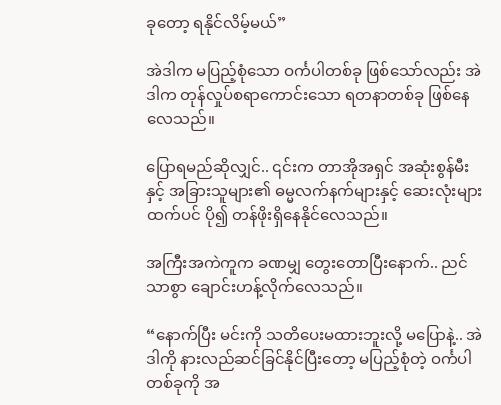ခုတော့ ရနိုင်လိမ့်မယ်”

အဲဒါက မပြည့်စုံသော ဝင်္ကပါတစ်ခု ဖြစ်သော်လည်း အဲဒါက တုန်လှုပ်စရာကောင်းသော ရတနာတစ်ခု ဖြစ်နေလေသည်။

ပြောရမည်ဆိုလျှင်.. ၎င်းက တာအိုအရှင် အဆုံးစွန်မီးနှင့် အခြားသူများ၏ ဓမ္မလက်နက်များနှင့် ဆေးလုံးများထက်ပင် ပို၍ တန်ဖိုးရှိနေနိုင်လေသည်။

အကြီးအကဲကူက ခဏမျှ တွေးတောပြီးနောက်.. ညင်သာစွာ ချောင်းဟန့်လိုက်လေသည်။

“နောက်ပြီး မင်းကို သတိပေးမထားဘူးလို့ မပြောနဲ့.. အဲဒါကို နားလည်ဆင်ခြင်နိုင်ပြီးတော့ မပြည့်စုံတဲ့ ဝင်္ကပါတစ်ခုကို အ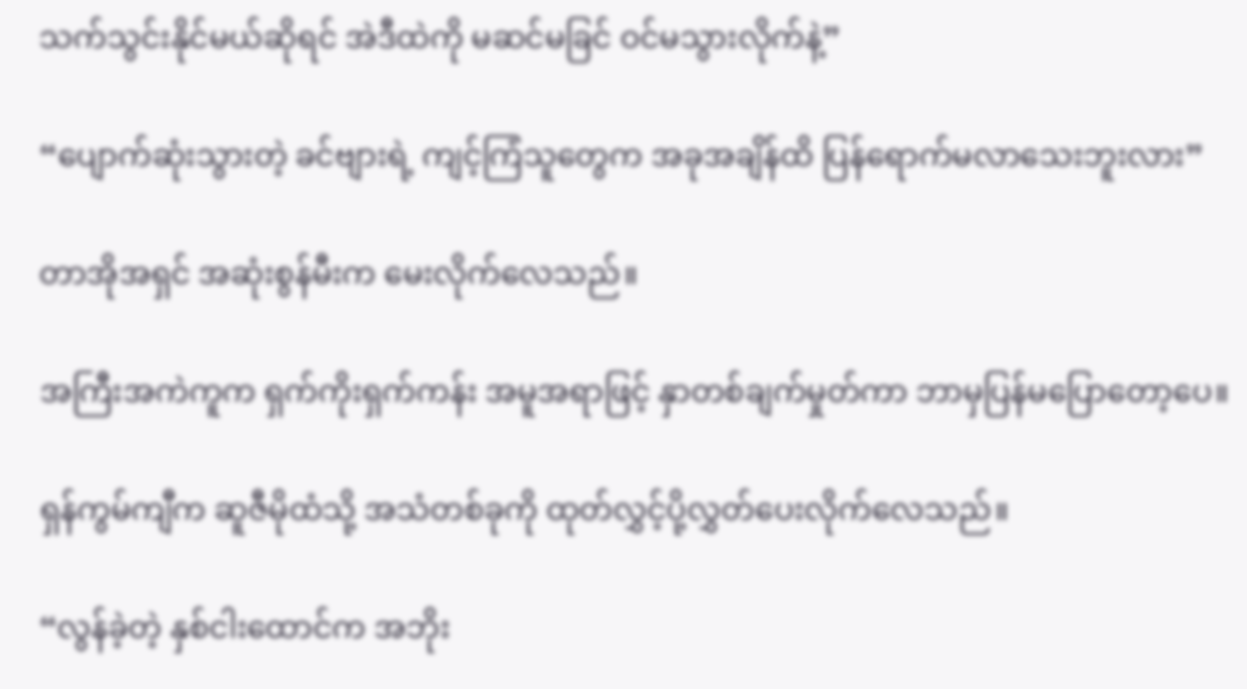သက်သွင်းနိုင်မယ်ဆိုရင် အဲဒီထဲကို မဆင်မခြင် ဝင်မသွားလိုက်နဲ့”

“ပျောက်ဆုံးသွားတဲ့ ခင်ဗျားရဲ့ ကျင့်ကြံသူတွေက အခုအချိန်ထိ ပြန်ရောက်မလာသေးဘူးလား”

တာအိုအရှင် အဆုံးစွန်မီးက မေးလိုက်လေသည်။

အကြီးအကဲကူက ရှက်ကိုးရှက်ကန်း အမူအရာဖြင့် နှာတစ်ချက်မှုတ်ကာ ဘာမှပြန်မပြောတော့ပေ။

ရှန်ကွမ်ကျီက ဆူဇီမိုထံသို့ အသံတစ်ခုကို ထုတ်လွှင့်ပို့လွှတ်ပေးလိုက်လေသည်။

“လွန်ခဲ့တဲ့ နှစ်ငါးထောင်က အဘိုး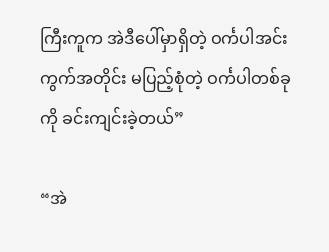ကြီးကူက အဲဒီပေါ်မှာရှိတဲ့ ဝင်္ကပါအင်းကွက်အတိုင်း မပြည့်စုံတဲ့ ဝင်္ကပါတစ်ခုကို ခင်းကျင်းခဲ့တယ်”

“အဲ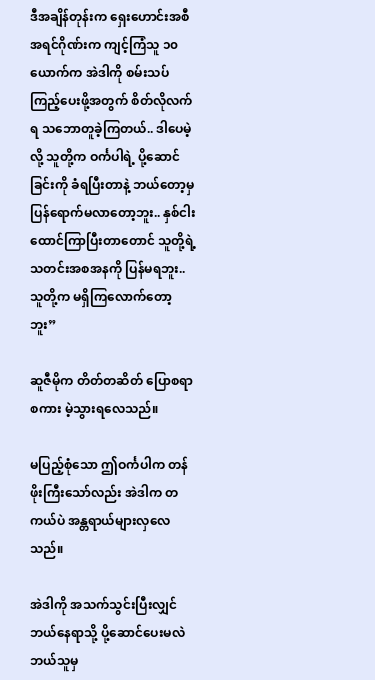ဒီအချိန်တုန်းက ရှေးဟောင်းအစီအရင်ဂိုဏ်းက ကျင့်ကြံသူ ၁၀ယောက်က အဲဒါကို စမ်းသပ်ကြည့်ပေးဖို့အတွက် စိတ်လိုလက်ရ သဘောတူခဲ့ကြတယ်.. ဒါပေမဲ့လို့ သူတို့က ဝင်္ကပါရဲ့ ပို့ဆောင်ခြင်းကို ခံရပြီးတာနဲ့ ဘယ်တော့မှ ပြန်ရောက်မလာတော့ဘူး.. နှစ်ငါးထောင်ကြာပြီးတာတောင် သူတို့ရဲ့ သတင်းအစအနကို ပြန်မရဘူး.. သူတို့က မရှိကြလောက်တော့ဘူး”

ဆူဇီမိုက တိတ်တဆိတ် ပြောစရာစကား မဲ့သွားရလေသည်။

မပြည့်စုံသော ဤဝင်္ကပါက တန်ဖိုးကြီးသော်လည်း အဲဒါက တကယ်ပဲ အန္တရာယ်များလှလေသည်။

အဲဒါကို အသက်သွင်းပြီးလျှင် ဘယ်နေရာသို့ ပို့ဆောင်ပေးမလဲ ဘယ်သူမှ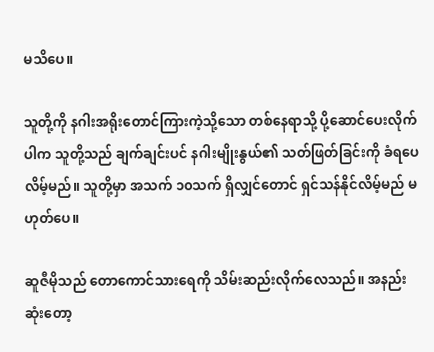မသိပေ။

သူတို့ကို နဂါးအရိုးတောင်ကြားကဲ့သို့သော တစ်နေရာသို့ ပို့ဆောင်ပေးလိုက်ပါက သူတို့သည် ချက်ချင်းပင် နဂါးမျိုးနွယ်၏ သတ်ဖြတ်ခြင်းကို ခံရပေလိမ့်မည်။ သူတို့မှာ အသက် ၁၀သက် ရှိလျှင်တောင် ရှင်သန်နိုင်လိမ့်မည် မဟုတ်ပေ။

ဆူဇီမိုသည် တောကောင်သားရေကို သိမ်းဆည်းလိုက်လေသည်။ အနည်းဆုံးတော့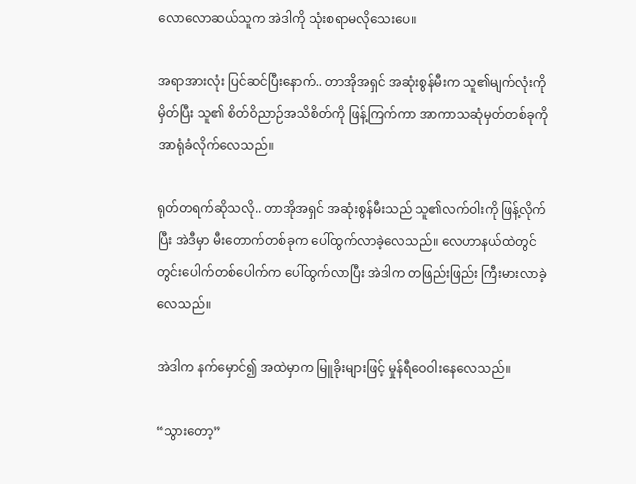လောလောဆယ်သူက အဲဒါကို သုံးစရာမလိုသေးပေ။

အရာအားလုံး ပြင်ဆင်ပြီးနောက်.. တာအိုအရှင် အဆုံးစွန်မီးက သူ၏မျက်လုံးကို မှိတ်ပြီး သူ၏ စိတ်ဝိညာဉ်အသိစိတ်ကို ဖြန့်ကြက်ကာ အာကာသဆုံမှတ်တစ်ခုကို အာရုံခံလိုက်လေသည်။

ရုတ်တရက်ဆိုသလို.. တာအိုအရှင် အဆုံးစွန်မီးသည် သူ၏လက်ဝါးကို ဖြန့်လိုက်ပြီး အဲဒီမှာ မီးတောက်တစ်ခုက ပေါ်ထွက်လာခဲ့လေသည်။ လေဟာနယ်ထဲတွင် တွင်းပေါက်တစ်ပေါက်က ပေါ်ထွက်လာပြီး အဲဒါက တဖြည်းဖြည်း ကြီးမားလာခဲ့လေသည်။

အဲဒါက နက်မှောင်၍ အထဲမှာက မြူခိုးများဖြင့် မှုန်ရီဝေဝါးနေလေသည်။

“သွားတော့”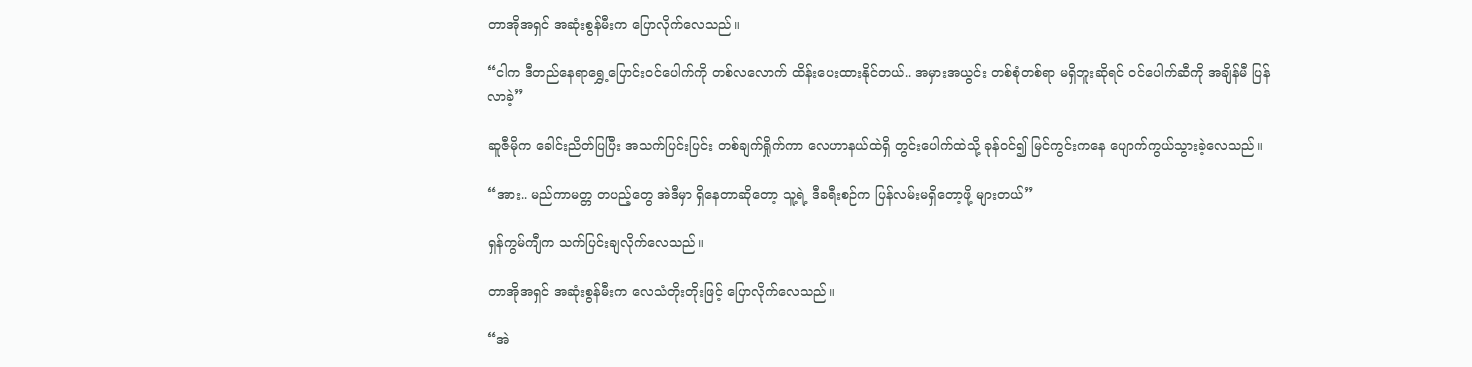တာအိုအရှင် အဆုံးစွန်မီးက ပြောလိုက်လေသည်။

“ငါက ဒီတည်နေရာရွှေ့ပြောင်းဝင်ပေါက်ကို တစ်လလောက် ထိန်းပေးထားနိုင်တယ်.. အမှားအယွင်း တစ်စုံတစ်ရာ မရှိဘူးဆိုရင် ဝင်ပေါက်ဆီကို အချိန်မီ ပြန်လာခဲ့”

ဆူဇီမိုက ခေါင်းညိတ်ပြပြီး အသက်ပြင်းပြင်း တစ်ချက်ရှိုက်ကာ လေဟာနယ်ထဲရှိ တွင်းပေါက်ထဲသို့ ခုန်ဝင်၍ မြင်ကွင်းကနေ ပျောက်ကွယ်သွားခဲ့လေသည်။

“အား.. မည်ကာမတ္တ တပည့်တွေ အဲဒီမှာ ရှိနေတာဆိုတော့ သူ့ရဲ့ ဒီခရီးစဉ်က ပြန်လမ်းမရှိတော့ဖို့ များတယ်”

ရှန်ကွမ်ကျီက သက်ပြင်းချလိုက်လေသည်။

တာအိုအရှင် အဆုံးစွန်မီးက လေသံတိုးတိုးဖြင့် ပြောလိုက်လေသည်။

“အဲ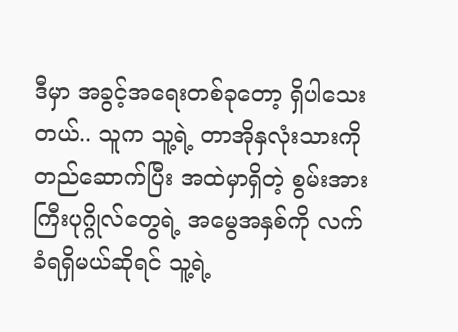ဒီမှာ အခွင့်အရေးတစ်ခုတော့ ရှိပါသေးတယ်.. သူက သူ့ရဲ့ တာအိုနှလုံးသားကို တည်ဆောက်ပြီး အထဲမှာရှိတဲ့ စွမ်းအားကြီးပုဂ္ဂိုလ်တွေရဲ့ အမွေအနှစ်ကို လက်ခံရရှိမယ်ဆိုရင် သူ့ရဲ့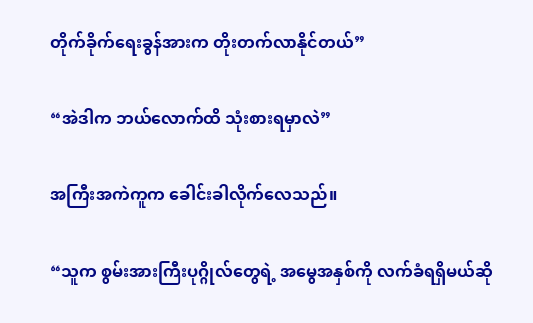တိုက်ခိုက်ရေးခွန်အားက တိုးတက်လာနိုင်တယ်”

“အဲဒါက ဘယ်လောက်ထိ သုံးစားရမှာလဲ”

အကြီးအကဲကူက ခေါင်းခါလိုက်လေသည်။

“သူက စွမ်းအားကြီးပုဂ္ဂိုလ်တွေရဲ့ အမွေအနှစ်ကို လက်ခံရရှိမယ်ဆို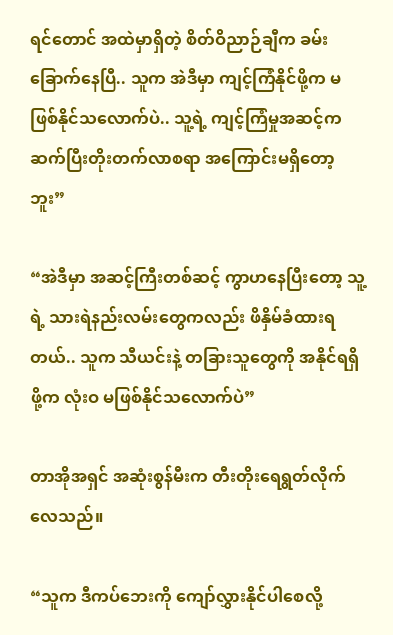ရင်တောင် အထဲမှာရှိတဲ့ စိတ်ဝိညာဉ်ချီက ခမ်းခြောက်နေပြီ.. သူက အဲဒီမှာ ကျင့်ကြံနိုင်ဖို့က မဖြစ်နိုင်သလောက်ပဲ.. သူ့ရဲ့ ကျင့်ကြံမှုအဆင့်က ဆက်ပြီးတိုးတက်လာစရာ အကြောင်းမရှိတော့ဘူး”

“အဲဒီမှာ အဆင့်ကြီးတစ်ဆင့် ကွာဟနေပြီးတော့ သူ့ရဲ့ သားရဲနည်းလမ်းတွေကလည်း ဖိနှိမ်ခံထားရတယ်.. သူက သီယင်းနဲ့ တခြားသူတွေကို အနိုင်ရရှိဖို့က လုံးဝ မဖြစ်နိုင်သလောက်ပဲ”

တာအိုအရှင် အဆုံးစွန်မီးက တီးတိုးရေရွတ်လိုက်လေသည်။

“သူက ဒီကပ်ဘေးကို ကျော်လွှားနိုင်ပါစေလို့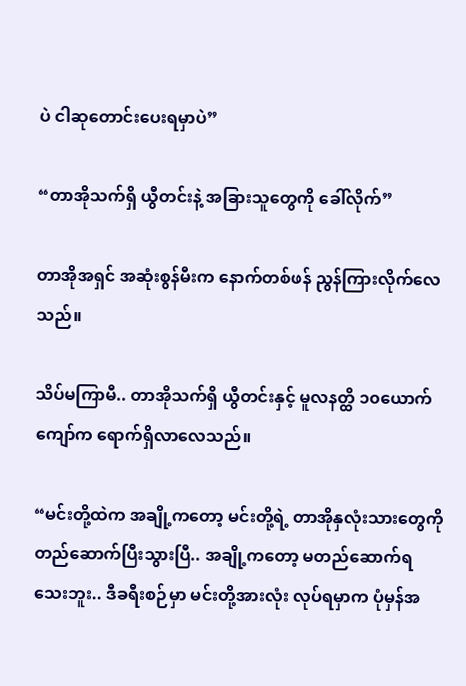ပဲ ငါဆုတောင်းပေးရမှာပဲ”

“တာအိုသက်ရှိ ယွီတင်းနဲ့ အခြားသူတွေကို ခေါ်လိုက်”

တာအိုအရှင် အဆုံးစွန်မီးက နောက်တစ်ဖန် ညွန်ကြားလိုက်လေသည်။

သိပ်မကြာမီ.. တာအိုသက်ရှိ ယွီတင်းနှင့် မူလနတ္ထိ ၁၀ယောက်ကျော်က ရောက်ရှိလာလေသည်။

“မင်းတို့ထဲက အချို့ကတော့ မင်းတို့ရဲ့ တာအိုနှလုံးသားတွေကို တည်ဆောက်ပြီးသွားပြီ.. အချို့ကတော့ မတည်ဆောက်ရသေးဘူး.. ဒီခရီးစဉ်မှာ မင်းတို့အားလုံး လုပ်ရမှာက ပုံမှန်အ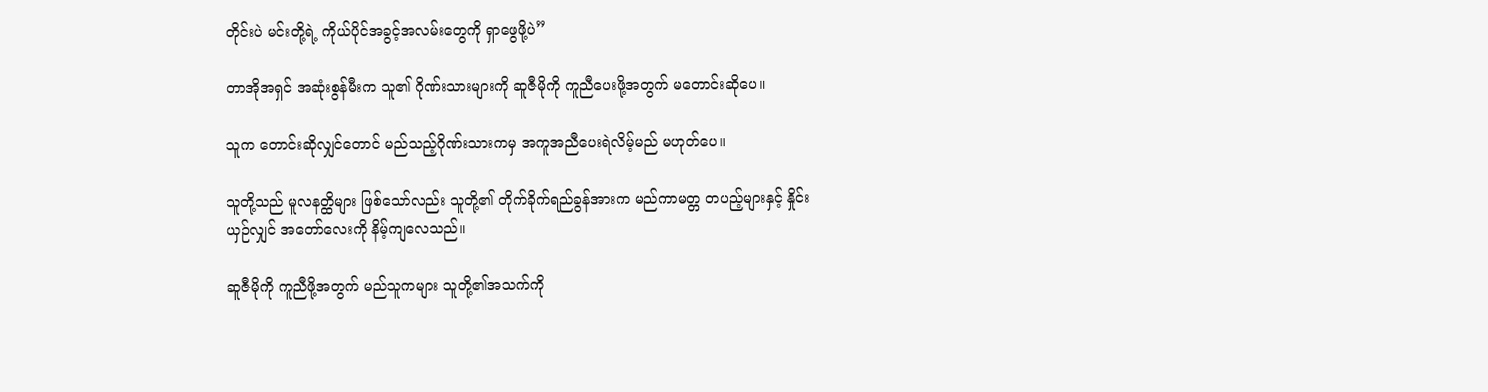တိုင်းပဲ မင်းတို့ရဲ့ ကိုယ်ပိုင်အခွင့်အလမ်းတွေကို ရှာဖွေဖို့ပဲ”

တာအိုအရှင် အဆုံးစွန်မီးက သူ၏ ဂိုဏ်းသားများကို ဆူဇီမိုကို ကူညီပေးဖို့အတွက် မတောင်းဆိုပေ။

သူက တောင်းဆိုလျှင်တောင် မည်သည့်ဂိုဏ်းသားကမှ အကူအညီပေးရဲလိမ့်မည် မဟုတ်ပေ။

သူတို့သည် မူလနတ္ထိများ ဖြစ်သော်လည်း သူတို့၏ တိုက်ခိုက်ရည်ခွန်အားက မည်ကာမတ္တ တပည့်များနှင့် နှိုင်းယှဉ်လျှင် အတော်လေးကို နိမ့်ကျလေသည်။

ဆူဇီမိုကို ကူညီဖို့အတွက် မည်သူကများ သူတို့၏အသက်ကို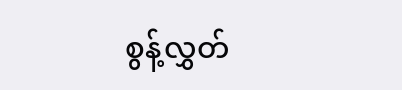စွန့်လွှတ်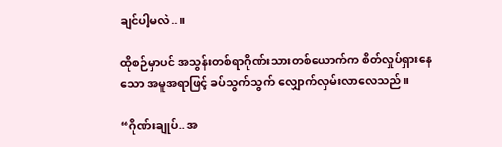ချင်ပါ့မလဲ..။

ထိုစဉ်မှာပင် အသွန်းတစ်ရာဂိုဏ်းသားတစ်ယောက်က စိတ်လှုပ်ရှားနေသော အမူအရာဖြင့် ခပ်သွက်သွက် လျှောက်လှမ်းလာလေသည်။

“ဂိုဏ်းချုပ်.. အ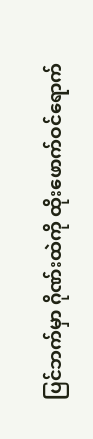ပြင်ဘက်မှာ ဂိုဏ်းထဲကို ထိုးဖောက်ဝင်ရောက်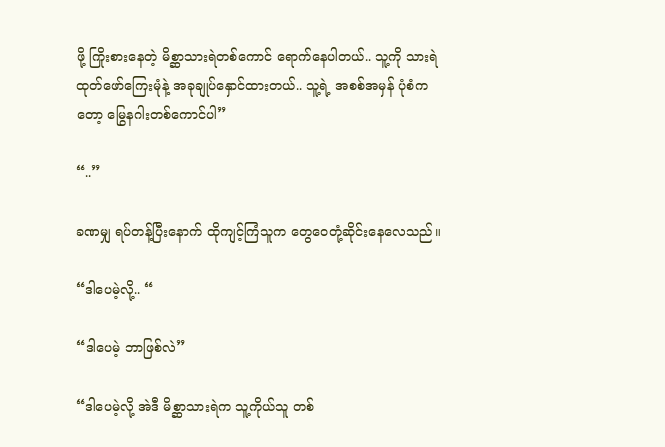ဖို့ ကြိုးစားနေတဲ့ မိစ္ဆာသားရဲတစ်ကောင် ရောက်နေပါတယ်.. သူ့ကို သားရဲထုတ်ဖော်ကြေးမုံနဲ့ အခုချုပ်နှောင်ထားတယ်.. သူ့ရဲ့ အစစ်အမှန် ပုံစံကတော့ မြွေနဂါးတစ်ကောင်ပါ”

“..”

ခဏမျှ ရပ်တန့်ပြီးနောက် ထိုကျင့်ကြံသူက တွေဝေတုံ့ဆိုင်းနေလေသည်။

“ဒါပေမဲ့လို့.. “

“ဒါပေမဲ့ ဘာဖြစ်လဲ”

“ဒါပေမဲ့လို့ အဲဒီ မိစ္ဆာသားရဲက သူ့ကိုယ်သူ တစ်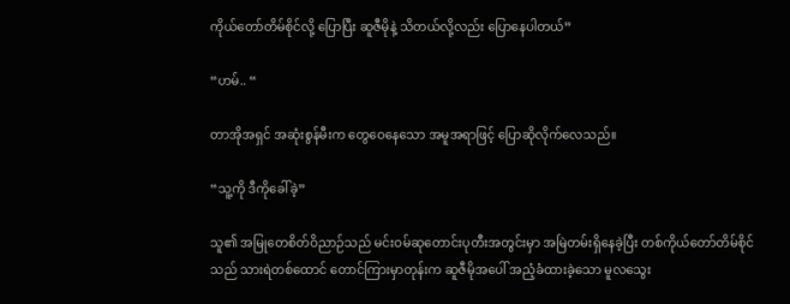ကိုယ်တော်တိမ်စိုင်လို့ ပြောပြီး ဆူဇီမိုနဲ့ သိတယ်လို့လည်း ပြောနေပါတယ်”

“ဟမ်.. “

တာအိုအရှင် အဆုံးစွန်မီးက တွေဝေနေသော အမူအရာဖြင့် ပြောဆိုလိုက်လေသည်။

“သူ့ကို ဒီကိုခေါ်ခဲ့”

သူ၏ အမြုတေစိတ်ဝိညာဉ်သည် မင်းဝမ်ဆုတောင်းပုတီးအတွင်းမှာ အမြဲတမ်းရှိနေခဲ့ပြီး တစ်ကိုယ်တော်တိမ်စိုင်သည် သားရဲတစ်ထောင် တောင်ကြားမှာတုန်းက ဆူဇီမိုအပေါ် အညံ့ခံထားခဲ့သော မူလသွေး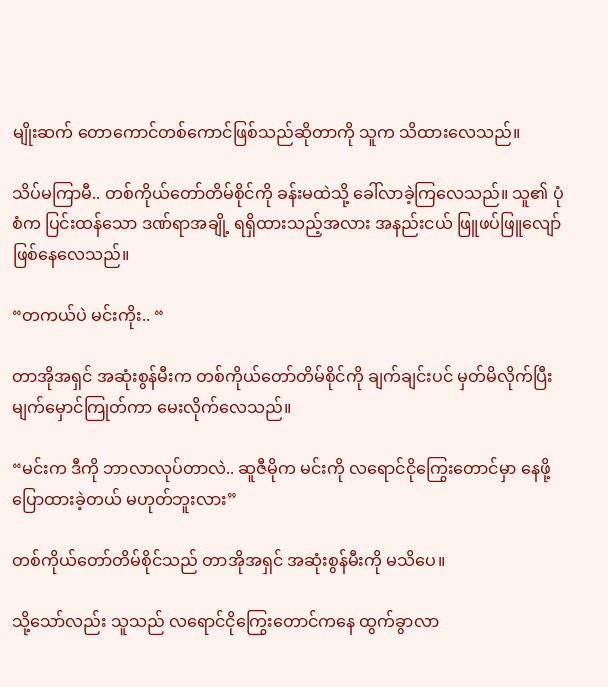မျိုးဆက် တောကောင်တစ်ကောင်ဖြစ်သည်ဆိုတာကို သူက သိထားလေသည်။

သိပ်မကြာမီ.. တစ်ကိုယ်တော်တိမ်စိုင်ကို ခန်းမထဲသို့ ခေါ်လာခဲ့ကြလေသည်။ သူ၏ ပုံစံက ပြင်းထန်သော ဒဏ်ရာအချို့ ရရှိထားသည့်အလား အနည်းငယ် ဖြူဖပ်ဖြူလျော် ဖြစ်နေလေသည်။

“တကယ်ပဲ မင်းကိုး.. “

တာအိုအရှင် အဆုံးစွန်မီးက တစ်ကိုယ်တော်တိမ်စိုင်ကို ချက်ချင်းပင် မှတ်မိလိုက်ပြီး မျက်မှောင်ကြုတ်ကာ မေးလိုက်လေသည်။

“မင်းက ဒီကို ဘာလာလုပ်တာလဲ.. ဆူဇီမိုက မင်းကို လရောင်ငိုကြွေးတောင်မှာ နေဖို့ ပြောထားခဲ့တယ် မဟုတ်ဘူးလား”

တစ်ကိုယ်တော်တိမ်စိုင်သည် တာအိုအရှင် အဆုံးစွန်မီးကို မသိပေ။

သို့သော်လည်း သူသည် လရောင်ငိုကြွေးတောင်ကနေ ထွက်ခွာလာ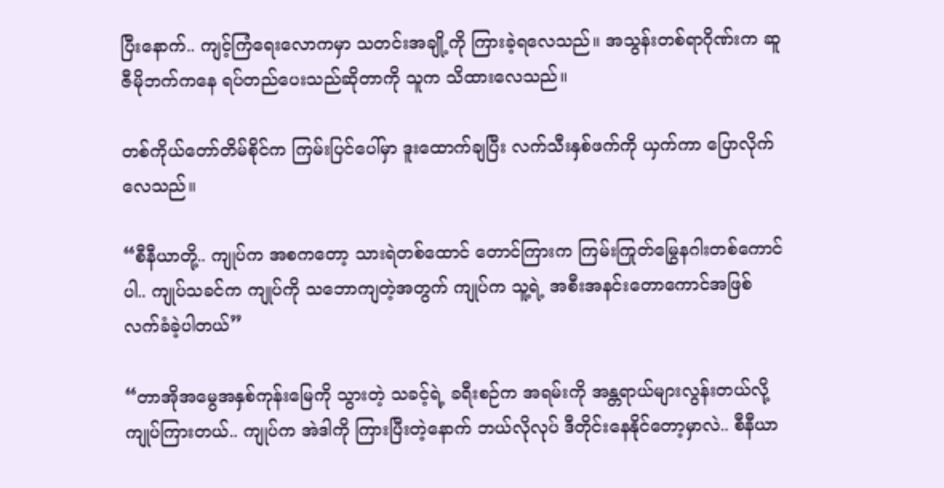ပြီးနောက်.. ကျင့်ကြံရေးလောကမှာ သတင်းအချို့ကို ကြားခဲ့ရလေသည်။ အသွန်းတစ်ရာဂိုဏ်းက ဆူဇီမိုဘက်ကနေ ရပ်တည်ပေးသည်ဆိုတာကို သူက သိထားလေသည်။

တစ်ကိုယ်တော်တိမ်စိုင်က ကြမ်းပြင်ပေါ်မှာ ဒူးထောက်ချပြီး လက်သီးနှစ်ဖက်ကို ယှက်ကာ ပြောလိုက်လေသည်။

“စီနီယာတို့.. ကျုပ်က အစကတော့ သားရဲတစ်ထောင် တောင်ကြားက ကြမ်းကြုတ်မြွေနဂါးတစ်ကောင်ပါ.. ကျုပ်သခင်က ကျုပ်ကို သဘောကျတဲ့အတွက် ကျုပ်က သူ့ရဲ့ အစီးအနင်းတောကောင်အဖြစ် လက်ခံခဲ့ပါတယ်”

“တာအိုအမွေအနှစ်ကုန်းမြေကို သွားတဲ့ သခင့်ရဲ့ ခရီးစဉ်က အရမ်းကို အန္တရာယ်များလွန်းတယ်လို့ ကျုပ်ကြားတယ်.. ကျုပ်က အဲဒါကို ကြားပြီးတဲ့နောက် ဘယ်လိုလုပ် ဒီတိုင်းနေနိုင်တော့မှာလဲ.. စီနီယာ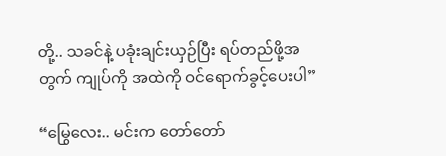တို့.. သခင်နဲ့ ပခုံးချင်းယှဉ်ပြီး ရပ်တည်ဖို့အတွက် ကျုပ်ကို အထဲကို ဝင်ရောက်ခွင့်ပေးပါ”

“မြွေလေး.. မင်းက တော်တော်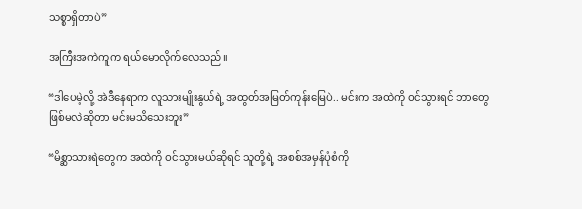သစ္စာရှိတာပဲ”

အကြီးအကဲကူက ရယ်မောလိုက်လေသည်။

“ဒါပေမဲ့လို့ အဲဒီနေရာက လူသားမျိုးနွယ်ရဲ့ အထွတ်အမြတ်ကုန်းမြေပဲ.. မင်းက အထဲကို ဝင်သွားရင် ဘာတွေဖြစ်မလဲဆိုတာ မင်းမသိသေးဘူး”

“မိစ္ဆာသားရဲတွေက အထဲကို ဝင်သွားမယ်ဆိုရင် သူတို့ရဲ့ အစစ်အမှန်ပုံစံကို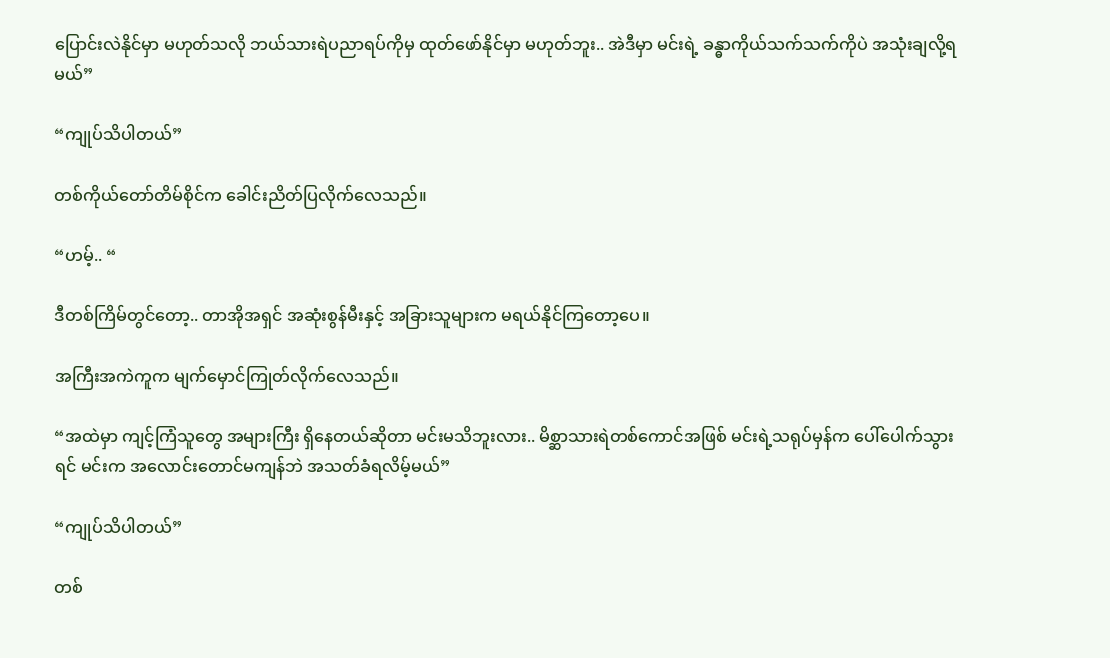ပြောင်းလဲနိုင်မှာ မဟုတ်သလို ဘယ်သားရဲပညာရပ်ကိုမှ ထုတ်ဖော်နိုင်မှာ မဟုတ်ဘူး.. အဲဒီမှာ မင်းရဲ့ ခန္ဓာကိုယ်သက်သက်ကိုပဲ အသုံးချလို့ရမယ်”

“ကျုပ်သိပါတယ်”

တစ်ကိုယ်တော်တိမ်စိုင်က ခေါင်းညိတ်ပြလိုက်လေသည်။

“ဟမ့်.. “

ဒီတစ်ကြိမ်တွင်တော့.. တာအိုအရှင် အဆုံးစွန်မီးနှင့် အခြားသူများက မရယ်နိုင်ကြတော့ပေ။

အကြီးအကဲကူက မျက်မှောင်ကြုတ်လိုက်လေသည်။

“အထဲမှာ ကျင့်ကြံသူတွေ အများကြီး ရှိနေတယ်ဆိုတာ မင်းမသိဘူးလား.. မိစ္ဆာသားရဲတစ်ကောင်အဖြစ် မင်းရဲ့သရုပ်မှန်က ပေါ်ပေါက်သွားရင် မင်းက အလောင်းတောင်မကျန်ဘဲ အသတ်ခံရလိမ့်မယ်”

“ကျုပ်သိပါတယ်”

တစ်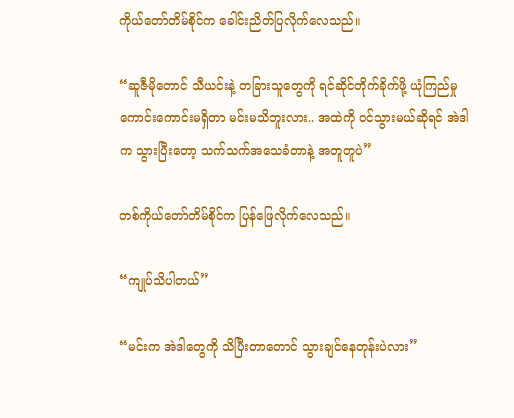ကိုယ်တော်တိမ်စိုင်က ခေါင်းညိတ်ပြလိုက်လေသည်။

“ဆူဇီမိုတောင် သီယင်းနဲ့ တခြားသူတွေကို ရင်ဆိုင်တိုက်ခိုက်ဖို့ ယုံကြည်မှု ကောင်းကောင်းမရှိတာ မင်းမသိဘူးလား.. အထဲကို ဝင်သွားမယ်ဆိုရင် အဲဒါက သွားပြီးတော့ သက်သက်အသေခံတာနဲ့ အတူတူပဲ”

တစ်ကိုယ်တော်တိမ်စိုင်က ပြန်ဖြေလိုက်လေသည်။

“ကျုပ်သိပါတယ်”

“မင်းက အဲဒါတွေကို သိပြီးတာတောင် သွားချင်နေတုန်းပဲလား”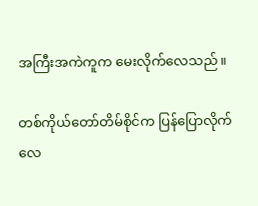အကြီးအကဲကူက မေးလိုက်လေသည်။

တစ်ကိုယ်တော်တိမ်စိုင်က ပြန်ပြောလိုက်လေ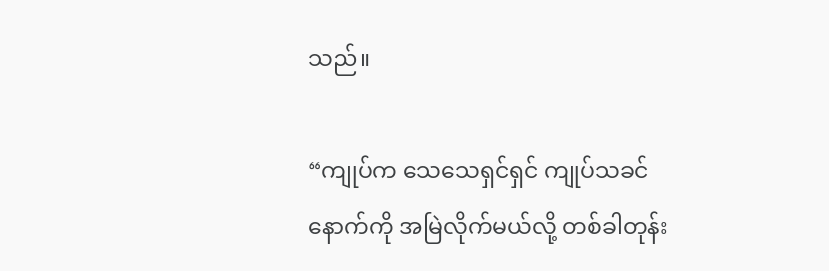သည်။

“ကျုပ်က သေသေရှင်ရှင် ကျုပ်သခင်နောက်ကို အမြဲလိုက်မယ်လို့ တစ်ခါတုန်း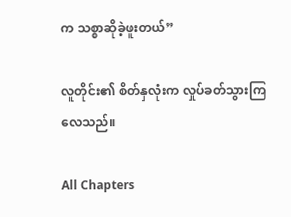က သစ္စာဆိုခဲ့ဖူးတယ်”

လူတိုင်း၏ စိတ်နှလုံးက လှုပ်ခတ်သွားကြလေသည်။

All Chapters